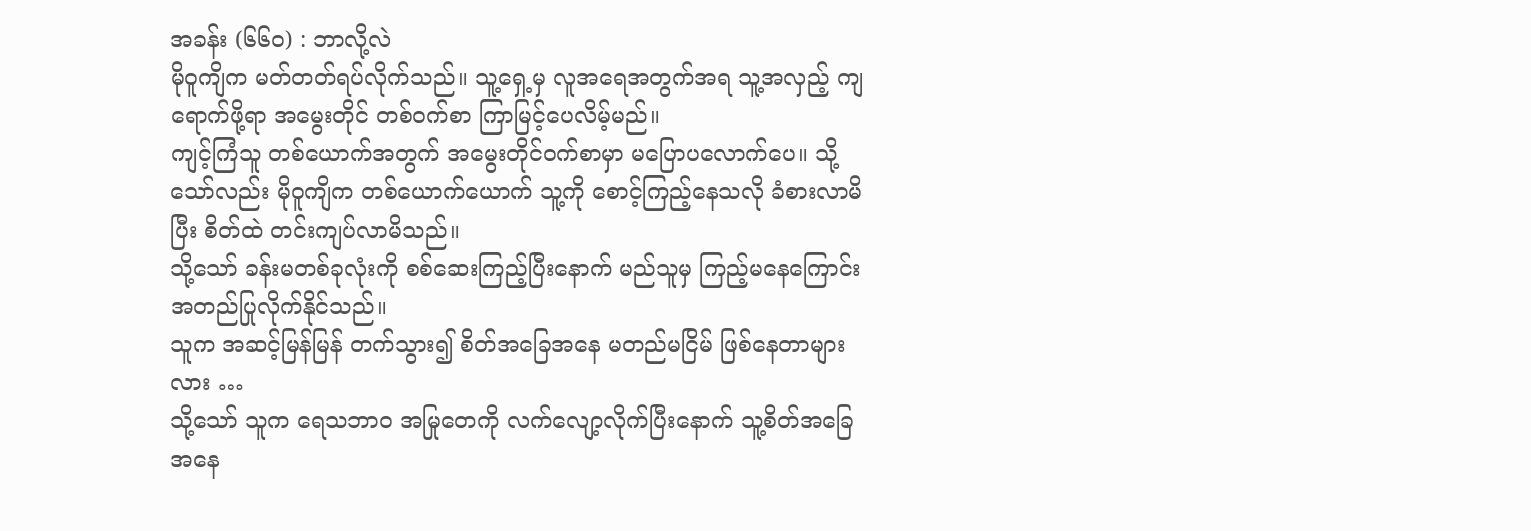အခန်း (၆၆၀) : ဘာလို့လဲ
မိုဝူကျိက မတ်တတ်ရပ်လိုက်သည်။ သူ့ရှေ့မှ လူအရေအတွက်အရ သူ့အလှည့် ကျရောက်ဖို့ရာ အမွေးတိုင် တစ်ဝက်စာ ကြာမြင့်ပေလိမ့်မည်။
ကျင့်ကြံသူ တစ်ယောက်အတွက် အမွေးတိုင်ဝက်စာမှာ မပြောပလောက်ပေ။ သို့သော်လည်း မိုဝူကျိက တစ်ယောက်ယောက် သူ့ကို စောင့်ကြည့်နေသလို ခံစားလာမိပြီး စိတ်ထဲ တင်းကျပ်လာမိသည်။
သို့သော် ခန်းမတစ်ခုလုံးကို စစ်ဆေးကြည့်ပြီးနောက် မည်သူမှ ကြည့်မနေကြောင်း အတည်ပြုလိုက်နိုင်သည်။
သူက အဆင့်မြန်မြန် တက်သွား၍ စိတ်အခြေအနေ မတည်မငြိမ် ဖြစ်နေတာများလား …
သို့သော် သူက ရေသဘာဝ အမြုတေကို လက်လျော့လိုက်ပြီးနောက် သူ့စိတ်အခြေအနေ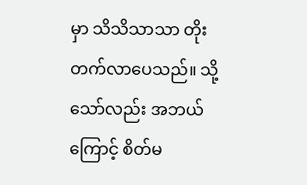မှာ သိသိသာသာ တိုးတက်လာပေသည်။ သို့သော်လည်း အဘယ်ကြောင့် စိတ်မ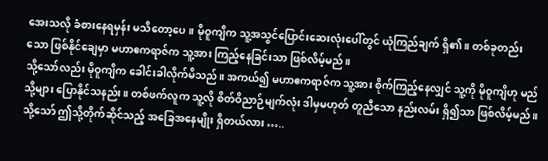အေးသလို ခံစားနေရမှန်း မသိတော့ပေ။ မိုဝူကျိက သူ့အသွင်ပြောင်းဆေးလုံးပေါ်တွင် ယုံကြည်ချက် ရှိ၏။ တစ်ခုတည်းသော ဖြစ်နိုင်ချေမှာ မဟာဧကရာဇ်က သူ့အား ကြည့်နေခြင်းသာ ဖြစ်လိမ့်မည်။
သို့သော်လည်း မိုဝူကျိက ခေါင်းခါလိုက်မိသည်။ အကယ်၍ မဟာဧကရာဇ်က သူ့အား စိုက်ကြည့်နေလျှင် သူ့ကို မိုဝူကျိဟု မည်သို့များ ပြောနိုင်သနည်း။ တစ်ဖက်လူက သူ့လို စိတ်ဝိညာဉ်မျက်လုံး ဒါမှမဟုတ် တူညီသော နည်းလမ်း ရှိ၍သာ ဖြစ်လိမ့်မည်။
သို့သော် ဤသို့တိုက်ဆိုင်သည့် အခြေအနေမျိုး ရှိတယ်လား …..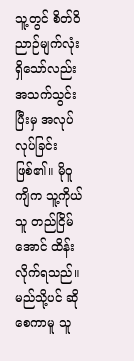သူ့တွင် စိတ်ဝိညာဉ်မျက်လုံး ရှိသော်လည်း အသက်သွင်းပြီးမှ အလုပ်လုပ်ခြင်း ဖြစ်၏။ မိုဝူကျိက သူ့ကိုယ်သူ တည်ငြိမ်အောင် ထိန်းလိုက်ရသည်။ မည်သို့ပင် ဆိုစေကာမူ သူ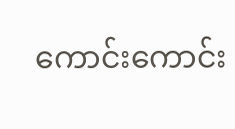ကောင်းကောင်း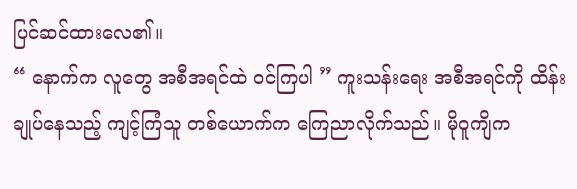ပြင်ဆင်ထားလေ၏။
“ နောက်က လူတွေ အစီအရင်ထဲ ဝင်ကြပါ ” ကူးသန်းရေး အစီအရင်ကို ထိန်းချုပ်နေသည့် ကျင့်ကြံသူ တစ်ယောက်က ကြေညာလိုက်သည်။ မိုဝူကျိက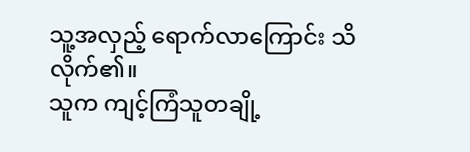သူ့အလှည့် ရောက်လာကြောင်း သိလိုက်၏။
သူက ကျင့်ကြံသူတချို့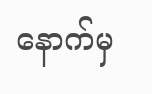နောက်မှ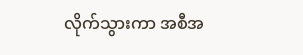လိုက်သွားကာ အစီအ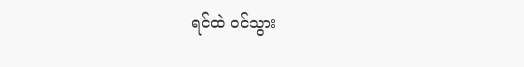ရင်ထဲ ဝင်သွား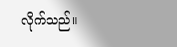လိုက်သည်။